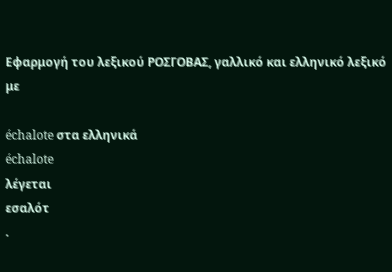Εφαρμογή του λεξικού ΡΟΣΓΟΒΑΣ, γαλλικό και ελληνικό λεξικό με

échalote στα ελληνικά
échalote
λέγεται
εσαλότ
.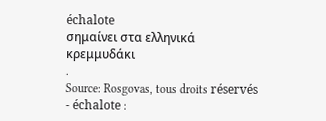échalote
σημαίνει στα ελληνικά
κρεμμυδάκι
.
Source: Rosgovas, tous droits réservés
- échalote :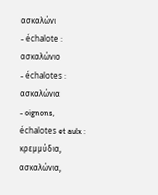ασκαλώνι
- échalote : ασκαλώνιο
- échalotes : ασκαλώνια
- oignons, échalotes et aulx : κρεμμύδια, ασκαλώνια,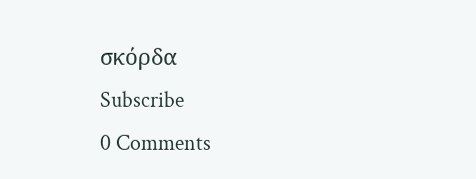σκόρδα
Subscribe
0 Comments